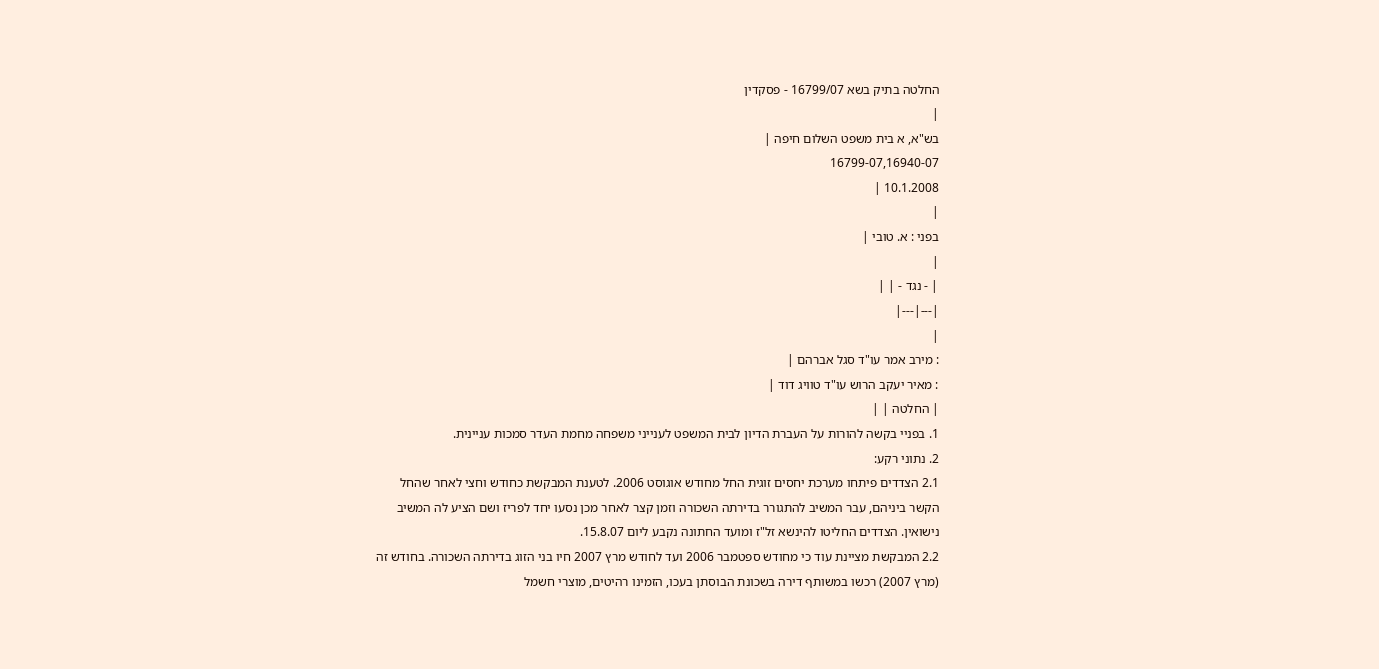החלטה בתיק בשא 16799/07 - פסקדין
|
בש"א, א בית משפט השלום חיפה |
16799-07,16940-07
10.1.2008 |
|
בפני : א. טובי |
|
| - נגד - | |
|---|---|
|
: מירב אמר עו"ד סגל אברהם |
: מאיר יעקב הרוש עו"ד טוויג דוד |
| החלטה | |
1. בפניי בקשה להורות על העברת הדיון לבית המשפט לענייני משפחה מחמת העדר סמכות עניינית.
2. נתוני רקע:
2.1 הצדדים פיתחו מערכת יחסים זוגית החל מחודש אוגוסט 2006. לטענת המבקשת כחודש וחצי לאחר שהחל הקשר ביניהם, עבר המשיב להתגורר בדירתה השכורה וזמן קצר לאחר מכן נסעו יחד לפריז ושם הציע לה המשיב נישואין. הצדדים החליטו להינשא זל"ז ומועד החתונה נקבע ליום 15.8.07.
2.2 המבקשת מציינת עוד כי מחודש ספטמבר 2006 ועד לחודש מרץ 2007 חיו בני הזוג בדירתה השכורה. בחודש זה (מרץ 2007) רכשו במשותף דירה בשכונת הבוסתן בעכו, הזמינו רהיטים, מוצרי חשמל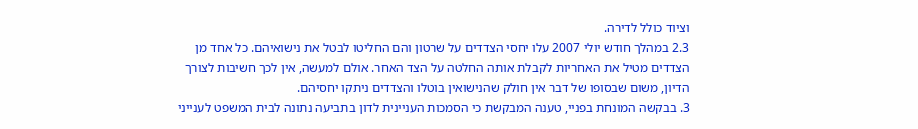וציוד כולל לדירה.
2.3 במהלך חודש יולי 2007 עלו יחסי הצדדים על שרטון והם החליטו לבטל את נישואיהם. כל אחד מן הצדדים מטיל את האחריות לקבלת אותה החלטה על הצד האחר. אולם למעשה, אין לכך חשיבות לצורך הדיון, משום שבסופו של דבר אין חולק שהנישואין בוטלו והצדדים ניתקו יחסיהם.
3. בבקשה המונחת בפניי, טענה המבקשת כי הסמכות העניינית לדון בתביעה נתונה לבית המשפט לענייני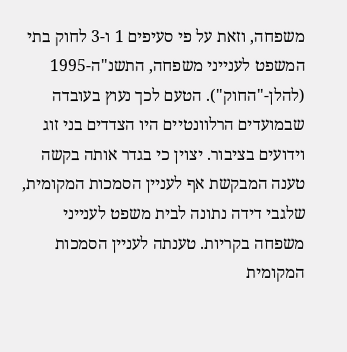משפחה, וזאת על פי סעיפים 1 ו-3 לחוק בתי המשפט לענייני משפחה, התשנ"ה-1995 (להלן-"החוק"). הטעם לכך נעוץ בעובדה שבמועדים הרלוונטיים היו הצדדים בני זוג וידועים בציבור. יצוין כי בגדר אותה בקשה טענה המבקשת אף לעניין הסמכות המקומית, שלגבי דידה נתונה לבית משפט לענייני משפחה בקריות. טענתה לעניין הסמכות המקומית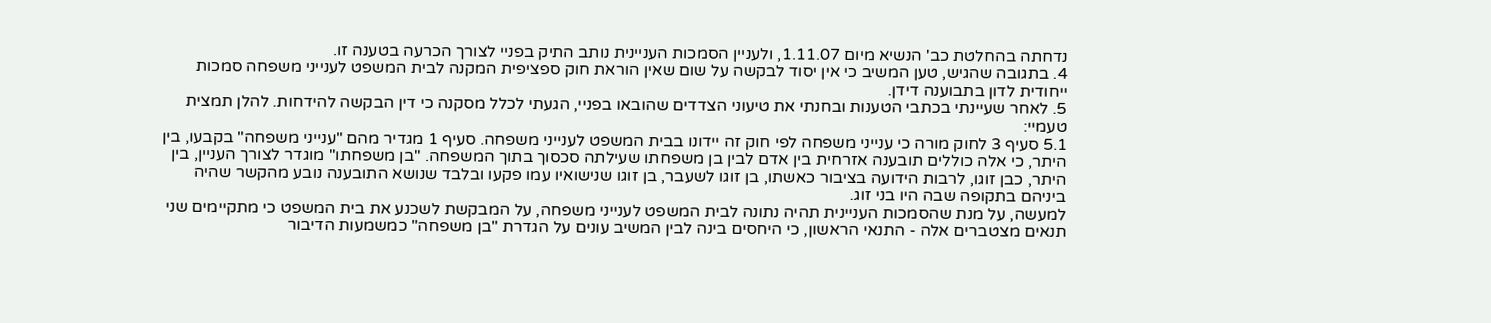נדחתה בהחלטת כב' הנשיא מיום 1.11.07, ולעניין הסמכות העניינית נותב התיק בפניי לצורך הכרעה בטענה זו.
4. בתגובה שהגיש, טען המשיב כי אין יסוד לבקשה על שום שאין הוראת חוק ספציפית המקנה לבית המשפט לענייני משפחה סמכות ייחודית לדון בתבוענה דידן.
5. לאחר שעיינתי בכתבי הטענות ובחנתי את טיעוני הצדדים שהובאו בפניי, הגעתי לכלל מסקנה כי דין הבקשה להידחות. להלן תמצית טעמיי:
5.1 סעיף 3 לחוק מורה כי ענייני משפחה לפי חוק זה יידונו בבית המשפט לענייני משפחה. סעיף 1 מגדיר מהם "ענייני משפחה" בקבעו, בין היתר, כי אלה כוללים תובענה אזרחית בין אדם לבין בן משפחתו שעילתה סכסוך בתוך המשפחה. "בן משפחתו" מוגדר לצורך העניין, בין היתר, כבן זוגו, לרבות הידועה בציבור כאשתו, בן זוגו לשעבר, בן זוגו שנישואיו עמו פקעו ובלבד שנושא התובענה נובע מהקשר שהיה ביניהם בתקופה שבה היו בני זוג.
למעשה, על מנת שהסמכות העניינית תהיה נתונה לבית המשפט לענייני משפחה, על המבקשת לשכנע את בית המשפט כי מתקיימים שני תנאים מצטברים אלה - התנאי הראשון, כי היחסים בינה לבין המשיב עונים על הגדרת "בן משפחה" כמשמעות הדיבור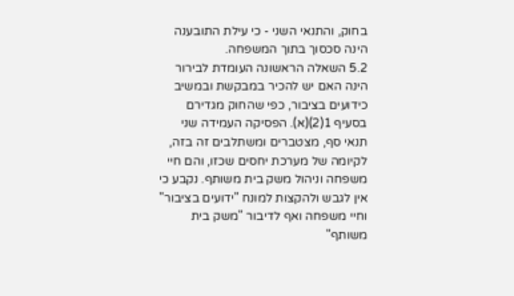בחוק, והתנאי השני - כי עילת התובענה הינה סכסוך בתוך המשפחה.
5.2 השאלה הראשונה העומדת לבירור הינה האם יש להכיר במבקשת ובמשיב כידועים בציבור, כפי שהחוק מגדירם בסעיף 1(2)(א). הפסיקה העמידה שני תנאי סף, מצטברים ומשתלבים זה בזה, לקיומה של מערכת יחסים שכזו, והם חיי משפחה וניהול משק בית משותף. נקבע כי אין לגבש ולהקצות למונח "ידועים בציבור" וחיי משפחה ואף לדיבור "משק בית משותף"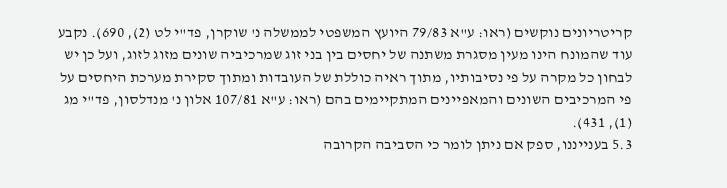קריטריונים נוקשים (ראו: ע"א 79/83 היועץ המשפטי לממשלה נ' שוקרן, פד"י לט (2), 690). נקבע עוד שהמונח הינו מעין מסגרת משתנה של יחסים בין בני זוג שמרכיביה שונים מזוג לזוג, ועל כן יש לבחון כל מקרה על פי נסיבותיו, מתוך ראיה כוללת של העובדות ומתוך סקירת מערכת היחסים על פי המרכיבים השונים והמאפיינים המתקיימים בהם (ראו: ע"א 107/81 אלון נ' מנדלסון, פד"י מג (1), 431).
5.3 בענייננו, ספק אם ניתן לומר כי הסביבה הקרובה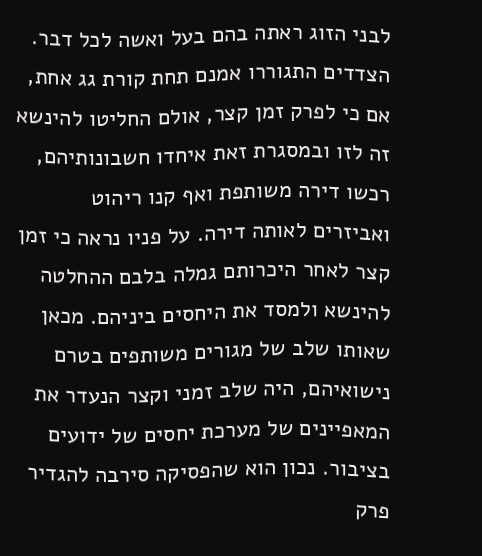לבני הזוג ראתה בהם בעל ואשה לכל דבר. הצדדים התגוררו אמנם תחת קורת גג אחת, אם כי לפרק זמן קצר, אולם החליטו להינשא זה לזו ובמסגרת זאת איחדו חשבונותיהם, רכשו דירה משותפת ואף קנו ריהוט ואביזרים לאותה דירה. על פניו נראה כי זמן קצר לאחר היכרותם גמלה בלבם ההחלטה להינשא ולמסד את היחסים ביניהם. מכאן שאותו שלב של מגורים משותפים בטרם נישואיהם, היה שלב זמני וקצר הנעדר את המאפיינים של מערכת יחסים של ידועים בציבור. נכון הוא שהפסיקה סירבה להגדיר פרק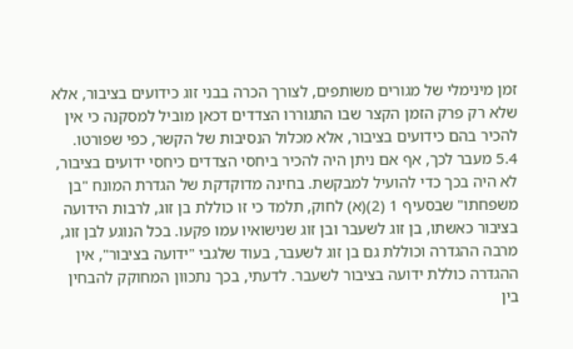זמן מינימלי של מגורים משותפים, לצורך הכרה בבני זוג כידועים בציבור, אלא שלא רק פרק הזמן הקצר שבו התגוררו הצדדים דכאן מוביל למסקנה כי אין להכיר בהם כידועים בציבור, אלא מכלול הנסיבות של הקשר, כפי שפורטו.
5.4 מעבר לכך, אף אם ניתן היה להכיר ביחסי הצדדים כיחסי ידועים בציבור, לא היה בכך כדי להועיל למבקשת. בחינה מדוקדקת של הגדרת המונח "בן משפחתו" שבסעיף 1 (2)(א) לחוק, תלמד כי זו כוללת בן זוג, לרבות הידועה בציבור כאשתו, בן זוג לשעבר ובן זוג שנישואיו עמו פקעו. בכל הנוגע לבן זוג, מרבה ההגדרה וכוללת גם בן זוג לשעבר, בעוד שלגבי "ידועה בציבור", אין ההגדרה כוללת ידועה בציבור לשעבר. לדעתי, בכך נתכוון המחוקק להבחין בין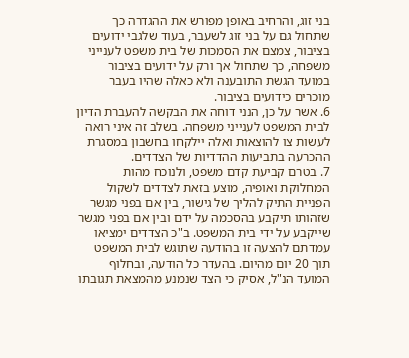בני זוג, והרחיב באופן מפורש את ההגדרה כך שתחול גם על בני זוג לשעבר, בעוד שלגבי ידועים בציבור, צמצם את הסמכות של בית משפט לענייני משפחה, כך שתחול אך ורק על ידועים בציבור במועד הגשת התובענה ולא כאלה שהיו בעבר מוכרים כידועים בציבור.
6. אשר על כן, הנני דוחה את הבקשה להעברת הדיון לבית המשפט לענייני משפחה. בשלב זה איני רואה לעשות צו להוצאות ואלה יילקחו בחשבון במסגרת ההכרעה בתביעות ההדדיות של הצדדים.
7. בטרם קביעת קדם משפט, ולנוכח מהות המחלוקת ואופיה, מוצע בזאת לצדדים לשקול הפניית התיק להליך של גישור, בין אם בפני מגשר שזהותו תיקבע בהסכמה על ידם ובין אם בפני מגשר שייקבע על ידי בית המשפט. ב"כ הצדדים ימציאו עמדתם להצעה זו בהודעה שתוגש לבית המשפט תוך 20 יום מהיום. בהעדר כל הודעה, ובחלוף המועד הנ"ל, אסיק כי הצד שנמנע מהמצאת תגובתו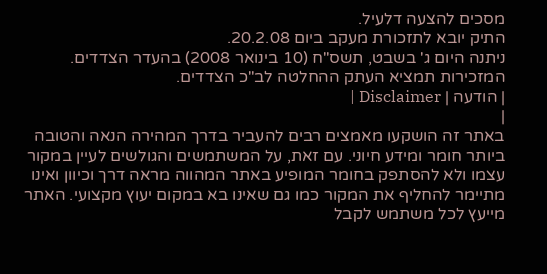מסכים להצעה דלעיל.
התיק יובא לתזכורת מעקב ביום 20.2.08.
ניתנה היום ג' בשבט, תשס"ח (10 בינואר 2008) בהעדר הצדדים.
המזכירות תמציא העתק ההחלטה לב"כ הצדדים.
| הודעה | Disclaimer |
|
באתר זה הושקעו מאמצים רבים להעביר בדרך המהירה הנאה והטובה ביותר חומר ומידע חיוני. עם זאת, על המשתמשים והגולשים לעיין במקור עצמו ולא להסתפק בחומר המופיע באתר המהווה מראה דרך וכיוון ואינו מתיימר להחליף את המקור כמו גם שאינו בא במקום יעוץ מקצועי. האתר מייעץ לכל משתמש לקבל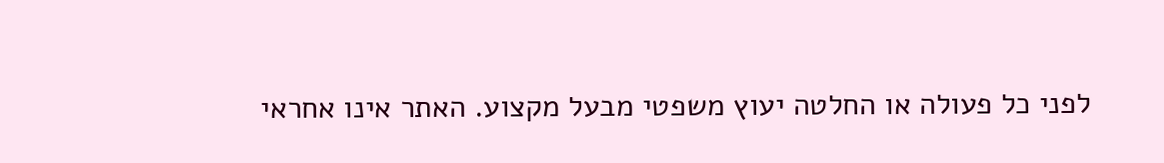לפני כל פעולה או החלטה יעוץ משפטי מבעל מקצוע. האתר אינו אחראי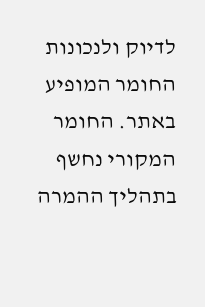לדיוק ולנכונות החומר המופיע באתר. החומר המקורי נחשף בתהליך ההמרה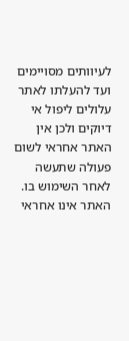לעיוותים מסויימים ועד להעלתו לאתר עלולים ליפול אי דיוקים ולכן אין האתר אחראי לשום פעולה שתעשה לאחר השימוש בו. האתר אינו אחראי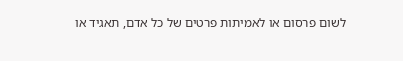לשום פרסום או לאמיתות פרטים של כל אדם, תאגיד או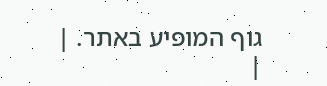גוף המופיע באתר. |
|